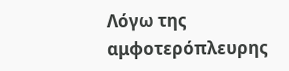Λόγω της αμφοτερόπλευρης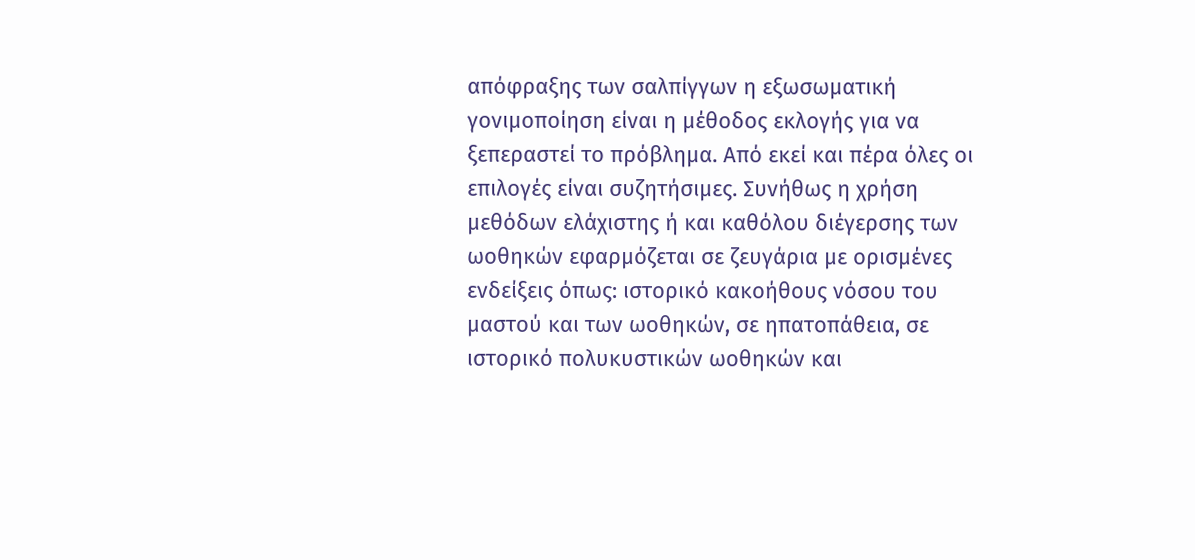απόφραξης των σαλπίγγων η εξωσωματική γονιμοποίηση είναι η μέθοδος εκλογής για να ξεπεραστεί το πρόβλημα. Από εκεί και πέρα όλες οι επιλογές είναι συζητήσιμες. Συνήθως η χρήση μεθόδων ελάχιστης ή και καθόλου διέγερσης των ωοθηκών εφαρμόζεται σε ζευγάρια με ορισμένες ενδείξεις όπως: ιστορικό κακοήθους νόσου του μαστού και των ωοθηκών, σε ηπατοπάθεια, σε ιστορικό πολυκυστικών ωοθηκών και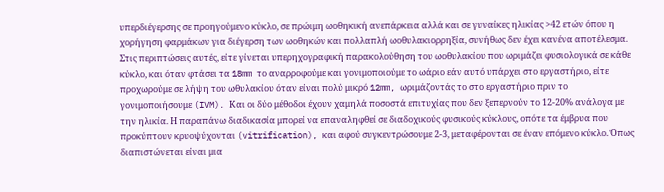υπερδιέγερσης σε προηγούμενο κύκλο, σε πρώιμη ωοθηκική ανεπάρκεια αλλά και σε γυναίκες ηλικίας >42 ετών όπου η χορήγηση φαρμάκων για διέγερση των ωοθηκών και πολλαπλή ωοθυλακιορρηξία, συνήθως δεν έχει κανένα αποτέλεσμα. Στις περιπτώσεις αυτές, είτε γίνεται υπερηχογραφική παρακολούθηση του ωοθυλακίου που ωριμάζει φυσιολογικά σε κάθε κύκλο, και όταν φτάσει τα 18mm το αναρροφούμε και γονιμοποιούμε το ωάριο εάν αυτό υπάρχει στο εργαστήριο, είτε προχωρούμε σε λήψη του ωθυλακίου όταν είναι πολύ μικρό 12mm, ωριμάζοντάς το στο εργαστήριο πριν το γονιμοποιήσουμε (IVM). Και οι δύο μέθοδοι έχουν χαμηλά ποσοστά επιτυχίας που δεν ξεπερνούν το 12-20% ανάλογα με την ηλικία. Η παραπάνω διαδικασία μπορεί να επαναληφθεί σε διαδοχικούς φυσικούς κύκλους, οπότε τα έμβρυα που προκύπτουν κρυοψύχονται (vitrification), και αφού συγκεντρώσουμε 2-3, μεταφέρονται σε έναν επόμενο κύκλο. Όπως διαπιστώνεται είναι μια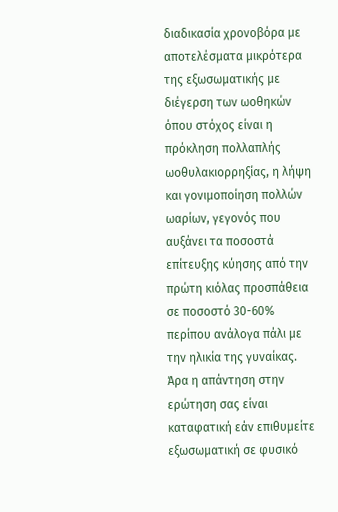διαδικασία χρονοβόρα με αποτελέσματα μικρότερα της εξωσωματικής με διέγερση των ωοθηκών όπου στόχος είναι η πρόκληση πολλαπλής ωοθυλακιορρηξίας, η λήψη και γονιμοποίηση πολλών ωαρίων, γεγονός που αυξάνει τα ποσοστά επίτευξης κύησης από την πρώτη κιόλας προσπάθεια σε ποσοστό 30-60% περίπου ανάλογα πάλι με την ηλικία της γυναίκας. Άρα η απάντηση στην ερώτηση σας είναι καταφατική εάν επιθυμείτε εξωσωματική σε φυσικό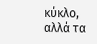κύκλο, αλλά τα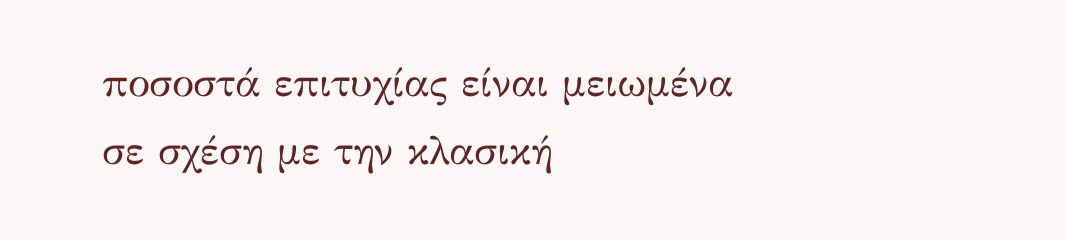ποσοστά επιτυχίας είναι μειωμένα σε σχέση με την κλασική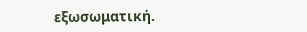εξωσωματική.